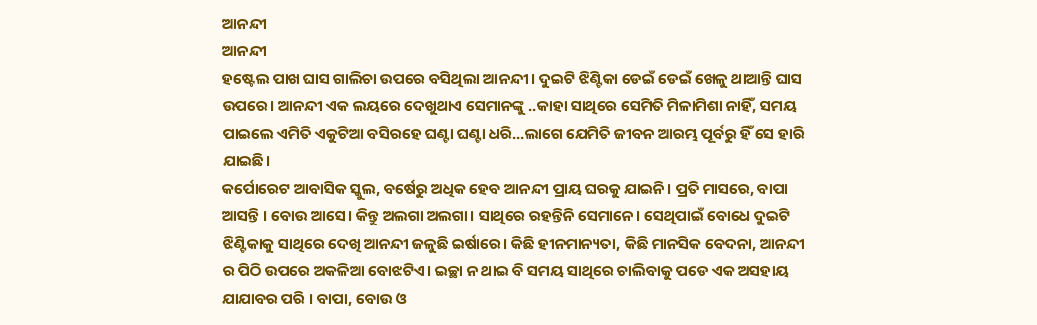ଆନନ୍ଦୀ
ଆନନ୍ଦୀ
ହଷ୍ଟେଲ ପାଖ ଘାସ ଗାଲିଚା ଉପରେ ବସିଥିଲା ଆନନ୍ଦୀ। ଦୁଇଟି ଝିଣ୍ଟିକା ଡେଇଁ ଡେଇଁ ଖେଳୁ ଥାଆନ୍ତି ଘାସ ଉପରେ। ଆନନ୍ଦୀ ଏକ ଲୟରେ ଦେଖୁଥାଏ ସେମାନଙ୍କୁ ..କାହା ସାଥିରେ ସେମିତି ମିଳାମିଶା ନାହିଁ, ସମୟ ପାଇଲେ ଏମିତି ଏକୁଟିଆ ବସିରହେ ଘଣ୍ଟା ଘଣ୍ଟା ଧରି...ଲାଗେ ଯେମିତି ଜୀବନ ଆରମ୍ଭ ପୂର୍ବରୁ ହିଁ ସେ ହାରି ଯାଇଛି।
କର୍ପୋରେଟ ଆବାସିକ ସ୍କୁଲ, ବର୍ଷେରୁ ଅଧିକ ହେବ ଆନନ୍ଦୀ ପ୍ରାୟ ଘରକୁ ଯାଇନି। ପ୍ରତି ମାସରେ, ବାପା ଆସନ୍ତି । ବୋଉ ଆସେ। କିନ୍ତୁ ଅଲଗା ଅଲଗା। ସାଥିରେ ରହନ୍ତିନି ସେମାନେ। ସେଥିପାଇଁ ବୋଧେ ଦୁଇଟି ଝିଣ୍ଟିକାକୁ ସାଥିରେ ଦେଖି ଆନନ୍ଦୀ ଜଳୁଛି ଇର୍ଷାରେ। କିଛି ହୀନମାନ୍ୟତା, କିଛି ମାନସିକ ବେଦନା, ଆନନ୍ଦୀ ର ପିଠି ଉପରେ ଅକଳିଆ ବୋଝଟିଏ। ଇଚ୍ଛା ନ ଥାଇ ବି ସମୟ ସାଥିରେ ଚାଲିବାକୁ ପଡେ ଏକ ଅସହାୟ ଯାଯାବର ପରି । ବାପା, ବୋଉ ଓ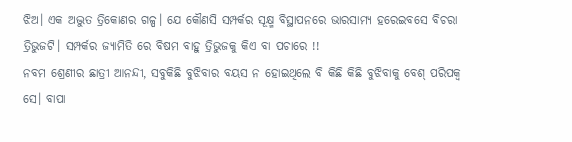ଝିଅ। ଏକ ଅଦ୍ଭୁତ ତ୍ରିକୋଣର ଗଳ୍ପ। ଯେ କୌଣସି ସମ୍ପର୍କର ସୂକ୍ଷ୍ମ ବିସ୍ଥାପନରେ ଭାରସାମ୍ୟ ହରେଇବସେ ବିଚରା ତ୍ରିଭୁଜଟି। ସମ୍ପର୍କର ଜ୍ୟାମିତି ରେ ବିଷମ ବାହୁ ତ୍ରିଭୁଜକୁ କିଏ ବା ପଚାରେ !!
ନବମ ଶ୍ରେଣୀର ଛାତ୍ରୀ ଆନନ୍ଦୀ, ସବୁକିଛି ବୁଝିବାର ବୟସ ନ ହୋଇଥିଲେ ବି କିଛି କିଛି ବୁଝିବାକୁ ବେଶ୍ ପରିପକ୍ୱ ସେ। ବାପା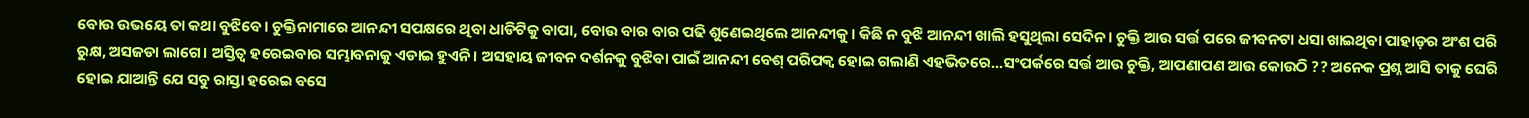ବୋଉ ଉଭୟେ ତା କଥା ବୁଝିବେ। ଚୁକ୍ତିନାମାରେ ଆନନ୍ଦୀ ସପକ୍ଷରେ ଥିବା ଧାଡିଟିକୁ ବାପା, ବୋଉ ବାର ବାର ପଢି ଶୁଣେଇଥିଲେ ଆନନ୍ଦୀକୁ। କିଛି ନ ବୁଝି ଆନନ୍ଦୀ ଖାଲି ହସୁଥିଲା ସେଦିନ। ଚୁକ୍ତି ଆଉ ସର୍ତ୍ତ ପରେ ଜୀବନଟା ଧସା ଖାଇଥିବା ପାହାଡ଼ର ଅଂଶ ପରି ରୁକ୍ଷ, ଅସଜଡା ଲାଗେ। ଅସ୍ତିତ୍ଵ ହରେଇବାର ସମ୍ଭାବନାକୁ ଏଡାଇ ହୁଏନି। ଅସହାୟ ଜୀବନ ଦର୍ଶନକୁ ବୁଝିବା ପାଇଁ ଆନନ୍ଦୀ ବେଶ୍ ପରିପକ୍ଵ ହୋଇ ଗଲାଣି ଏହଭିତରେ...ସଂପର୍କରେ ସର୍ତ୍ତ ଆଉ ଚୁକ୍ତି, ଆପଣାପଣ ଆଉ କୋଉଠି ?? ଅନେକ ପ୍ରଶ୍ନ ଆସି ତାକୁ ଘେରି ହୋଇ ଯାଆନ୍ତି ଯେ ସବୁ ରାସ୍ତା ହରେଇ ବସେ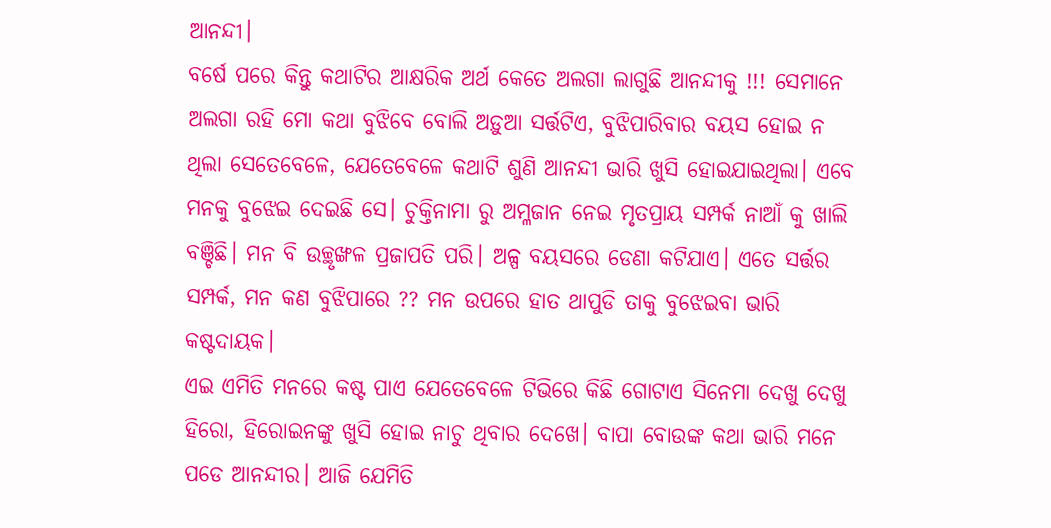ଆନନ୍ଦୀ।
ବର୍ଷେ ପରେ କିନ୍ତୁ କଥାଟିର ଆକ୍ଷରିକ ଅର୍ଥ କେତେ ଅଲଗା ଲାଗୁଛି ଆନନ୍ଦୀକୁ !!! ସେମାନେ ଅଲଗା ରହି ମୋ କଥା ବୁଝିବେ ବୋଲି ଅଡ଼ୁଆ ସର୍ତ୍ତଟିଏ, ବୁଝିପାରିବାର ବୟସ ହୋଇ ନ ଥିଲା ସେତେବେଳେ, ଯେତେବେଳେ କଥାଟି ଶୁଣି ଆନନ୍ଦୀ ଭାରି ଖୁସି ହୋଇଯାଇଥିଲା। ଏବେ ମନକୁ ବୁଝେଇ ଦେଇଛି ସେ। ଚୁକ୍ତିନାମା ରୁ ଅମ୍ଳଜାନ ନେଇ ମୃତପ୍ରାୟ ସମ୍ପର୍କ ନାଆଁ କୁ ଖାଲି ବଞ୍ଚିଛି। ମନ ବି ଉଚ୍ଛୃଙ୍ଖଳ ପ୍ରଜାପତି ପରି। ଅଳ୍ପ ବୟସରେ ଡେଣା କଟିଯାଏ। ଏତେ ସର୍ତ୍ତର ସମ୍ପର୍କ, ମନ କଣ ବୁଝିପାରେ ?? ମନ ଉପରେ ହାତ ଥାପୁଡି ତାକୁ ବୁଝେଇବା ଭାରି କଷ୍ଟଦାୟକ।
ଏଇ ଏମିତି ମନରେ କଷ୍ଟ ପାଏ ଯେତେବେଳେ ଟିଭିରେ କିଛି ଗୋଟାଏ ସିନେମା ଦେଖୁ ଦେଖୁ ହିରୋ, ହିରୋଇନଙ୍କୁ ଖୁସି ହୋଇ ନାଚୁ ଥିବାର ଦେଖେ। ବାପା ବୋଉଙ୍କ କଥା ଭାରି ମନେ ପଡେ ଆନନ୍ଦୀର। ଆଜି ଯେମିତି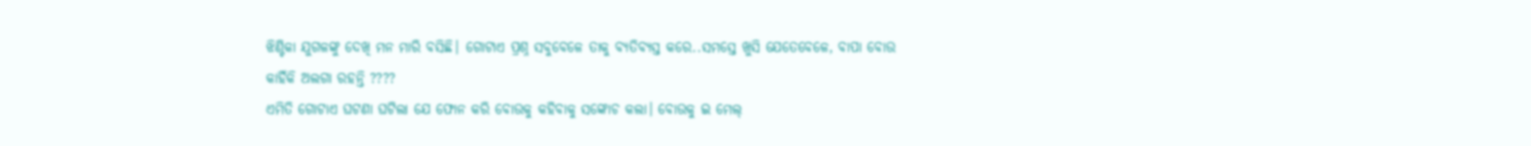ଝିଣ୍ଟିକା ଯୁଗଳଙ୍କୁ ଦେଖି ମନ ମାରି ବସିଛି। ଗୋଟାଏ ପ୍ରଶ୍ନ ସବୁବେଳେ ତାକୁ ବ୍ୟତିବ୍ୟସ୍ତ କରେ..ସମସ୍ତେ ଖୁସି ଯେତେବେଳେ, ବାପା ବୋଉ କାହିଁକି ଅଲଗା ରହନ୍ତି ????
ଏମିତି ଗୋଟାଏ ଘଟଣା ଘଟିଲା ଯେ ଫୋନ କରି ବୋଉକୁ କହିବାକୁ ସଙ୍କୋଚ କଲା। ବୋଉକୁ ଇ ମେଲ୍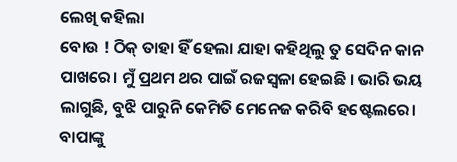ଲେଖି କହିଲା
ବୋଉ ! ଠିକ୍ ତାହା ହିଁ ହେଲା ଯାହା କହିଥିଲୁ ତୁ ସେଦିନ କାନ ପାଖରେ। ମୁଁ ପ୍ରଥମ ଥର ପାଇଁ ରଜସ୍ୱଳା ହେଇଛି । ଭାରି ଭୟ ଲାଗୁଛି, ବୁଝି ପାରୁନି କେମିତି ମେନେଜ କରିବି ହଷ୍ଟେଲରେ। ବାପାଙ୍କୁ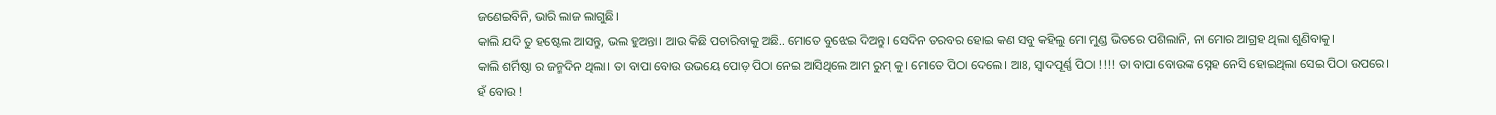ଜଣେଇବିନି, ଭାରି ଲାଜ ଲାଗୁଛି।
କାଲି ଯଦି ତୁ ହଷ୍ଟେଲ ଆସନ୍ତୁ, ଭଲ ହୁଅନ୍ତା। ଆଉ କିଛି ପଚାରିବାକୁ ଅଛି.. ମୋତେ ବୁଝେଇ ଦିଅନ୍ତୁ। ସେଦିନ ତରବର ହୋଇ କଣ ସବୁ କହିଲୁ ମୋ ମୁଣ୍ଡ ଭିତରେ ପଶିଲାନି, ନା ମୋର ଆଗ୍ରହ ଥିଲା ଶୁଣିବାକୁ।
କାଲି ଶର୍ମିଷ୍ଠା ର ଜନ୍ମଦିନ ଥିଲା। ତା ବାପା ବୋଉ ଉଭୟେ ପୋଡ଼ ପିଠା ନେଇ ଆସିଥିଲେ ଆମ ରୁମ୍ କୁ। ମୋତେ ପିଠା ଦେଲେ। ଆଃ, ସ୍ୱାଦପୂର୍ଣ୍ଣ ପିଠା !!!! ତା ବାପା ବୋଉଙ୍କ ସ୍ନେହ ନେସି ହୋଇଥିଲା ସେଇ ପିଠା ଉପରେ।
ହଁ ବୋଉ !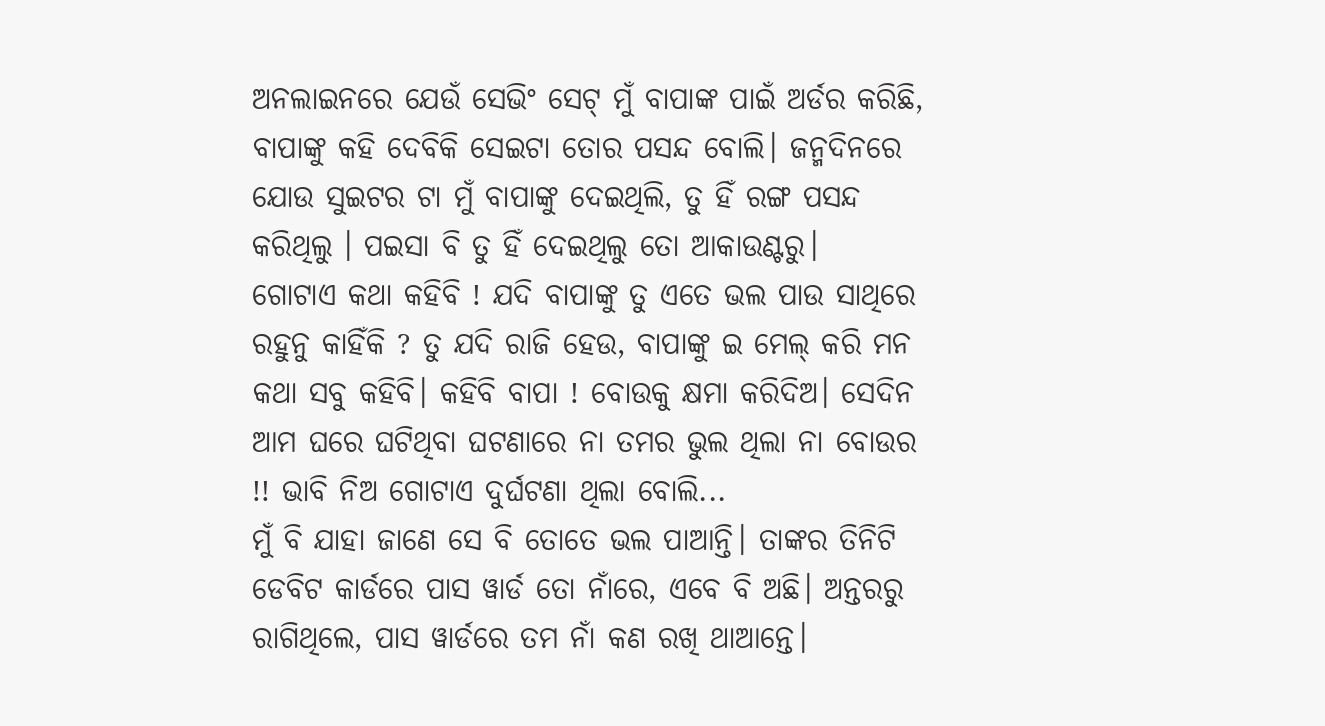ଅନଲାଇନରେ ଯେଉଁ ସେଭିଂ ସେଟ୍ ମୁଁ ବାପାଙ୍କ ପାଇଁ ଅର୍ଡର କରିଛି, ବାପାଙ୍କୁ କହି ଦେବିକି ସେଇଟା ତୋର ପସନ୍ଦ ବୋଲି। ଜନ୍ମଦିନରେ ଯୋଉ ସୁଇଟର ଟା ମୁଁ ବାପାଙ୍କୁ ଦେଇଥିଲି, ତୁ ହିଁ ରଙ୍ଗ ପସନ୍ଦ କରିଥିଲୁ । ପଇସା ବି ତୁ ହିଁ ଦେଇଥିଲୁ ତୋ ଆକାଉଣ୍ଟରୁ।
ଗୋଟାଏ କଥା କହିବି ! ଯଦି ବାପାଙ୍କୁ ତୁ ଏତେ ଭଲ ପାଉ ସାଥିରେ ରହୁନୁ କାହିଁକି ? ତୁ ଯଦି ରାଜି ହେଉ, ବାପାଙ୍କୁ ଇ ମେଲ୍ କରି ମନ କଥା ସବୁ କହିବି। କହିବି ବାପା ! ବୋଉକୁ କ୍ଷମା କରିଦିଅ। ସେଦିନ ଆମ ଘରେ ଘଟିଥିବା ଘଟଣାରେ ନା ତମର ଭୁଲ ଥିଲା ନା ବୋଉର !! ଭାବି ନିଅ ଗୋଟାଏ ଦୁର୍ଘଟଣା ଥିଲା ବୋଲି...
ମୁଁ ବି ଯାହା ଜାଣେ ସେ ବି ତୋତେ ଭଲ ପାଆନ୍ତି। ତାଙ୍କର ତିନିଟି ଡେବିଟ କାର୍ଡରେ ପାସ ୱାର୍ଡ ତୋ ନାଁରେ, ଏବେ ବି ଅଛି। ଅନ୍ତରରୁ ରାଗିଥିଲେ, ପାସ ୱାର୍ଡରେ ତମ ନାଁ କଣ ରଖି ଥାଆନ୍ତେ।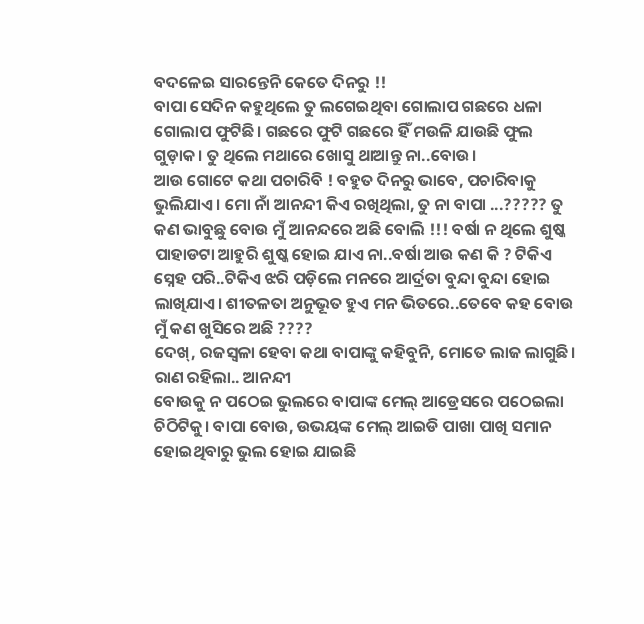ବଦଳେଇ ସାରନ୍ତେନି କେତେ ଦିନରୁ !!
ବାପା ସେଦିନ କହୁଥିଲେ ତୁ ଲଗେଇଥିବା ଗୋଲାପ ଗଛରେ ଧଳା ଗୋଲାପ ଫୁଟିଛି। ଗଛରେ ଫୁଟି ଗଛରେ ହିଁ ମଉଳି ଯାଉଛି ଫୁଲ ଗୁଡ଼ାକ। ତୁ ଥିଲେ ମଥାରେ ଖୋସୁ ଥାଆନ୍ତୁ ନା..ବୋଉ।
ଆଉ ଗୋଟେ କଥା ପଚାରିବି ! ବହୁତ ଦିନରୁ ଭାବେ, ପଚାରିବାକୁ ଭୁଲିଯାଏ। ମୋ ନାଁ ଆନନ୍ଦୀ କିଏ ରଖିଥିଲା, ତୁ ନା ବାପା ...????? ତୁ କଣ ଭାବୁଛୁ ବୋଉ ମୁଁ ଆନନ୍ଦରେ ଅଛି ବୋଲି !!! ବର୍ଷା ନ ଥିଲେ ଶୁଷ୍କ ପାହାଡଟା ଆହୁରି ଶୁଷ୍କ ହୋଇ ଯାଏ ନା..ବର୍ଷା ଆଉ କଣ କି ? ଟିକିଏ ସ୍ନେହ ପରି..ଟିକିଏ ଝରି ପଡ଼ିଲେ ମନରେ ଆର୍ଦ୍ରତା ବୁନ୍ଦା ବୁନ୍ଦା ହୋଇ ଲାଖିଯାଏ। ଶୀତଳତା ଅନୁଭୂତ ହୁଏ ମନ ଭିତରେ..ତେବେ କହ ବୋଉ ମୁଁ କଣ ଖୁସିରେ ଅଛି ????
ଦେଖ୍, ରଜସ୍ୱଳା ହେବା କଥା ବାପାଙ୍କୁ କହିବୁନି, ମୋତେ ଲାଜ ଲାଗୁଛି। ରାଣ ରହିଲା.. ଆନନ୍ଦୀ
ବୋଉକୁ ନ ପଠେଇ ଭୁଲରେ ବାପାଙ୍କ ମେଲ୍ ଆଡ୍ରେସରେ ପଠେଇଲା ଚିଠିଟିକୁ। ବାପା ବୋଉ, ଉଭୟଙ୍କ ମେଲ୍ ଆଇଡି ପାଖା ପାଖି ସମାନ ହୋଇଥିବାରୁ ଭୁଲ ହୋଇ ଯାଇଛି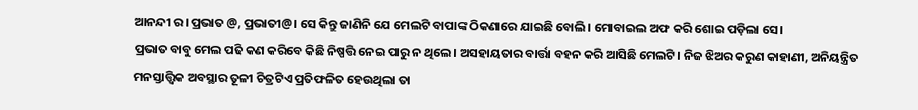ଆନନ୍ଦୀ ର। ପ୍ରଭାତ @, ପ୍ରଭାତୀ@। ସେ କିନ୍ତୁ ଜାଣିନି ଯେ ମେଲଟି ବାପାଙ୍କ ଠିକଣାରେ ଯାଇଛି ବୋଲି। ମୋବାଇଲ ଅଫ କରି ଶୋଇ ପଡ଼ିଲା ସେ।
ପ୍ରଭାତ ବାବୁ ମେଲ ପଢି କଣ କରିବେ କିଛି ନିଷ୍ପତ୍ତି ନେଇ ପାରୁ ନ ଥିଲେ। ଅସହାୟତାର ବାର୍ତ୍ତା ବହନ କରି ଆସିଛି ମେଲଟି। ନିଜ ଝିଅର କରୁଣ କାହାଣୀ, ଅନିୟନ୍ତ୍ରିତ ମନସ୍ତାତ୍ତ୍ୱିକ ଅବସ୍ଥାର ତୂଳୀ ଚିତ୍ରଟିଏ ପ୍ରତିଫଳିତ ହେଉଥିଲା ତା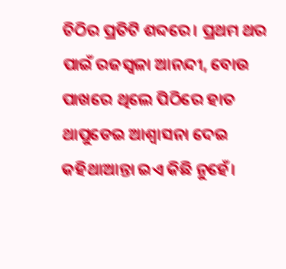ଚିଠିର ପ୍ରତିଟି ଶବ୍ଦରେ। ପ୍ରଥମ ଥର ପାଇଁ ରଜସ୍ୱଳା ଆନନ୍ଦୀ, ବୋଉ ପାଖରେ ଥିଲେ ପିଠିରେ ହାତ ଥାପୁଡେଇ ଆଶ୍ଵାସନା ଦେଇ କହିଥାଆନ୍ତା ଇଏ କିଛି ନୁହେଁ।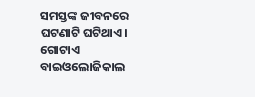ସମସ୍ତଙ୍କ ଜୀବନରେ ଘଟଣାଟି ଘଟିଥାଏ। ଗୋଟାଏ ବାଇଓଲୋଜିକାଲ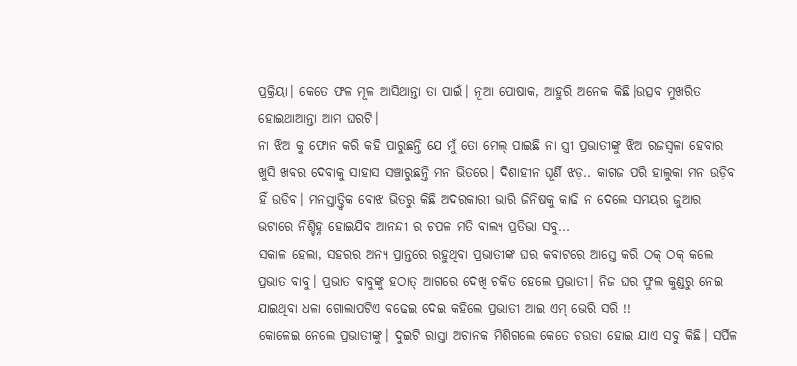ପ୍ରକ୍ରିୟା। କେତେ ଫଳ ମୂଳ ଆସିଥାନ୍ତା ତା ପାଇଁ। ନୂଆ ପୋଷାକ, ଆହୁରି ଅନେକ କିଛି।ଉତ୍ସବ ମୁଖରିତ ହୋଇଥାଆନ୍ତା ଆମ ଘରଟି।
ନା ଝିଅ କୁ ଫୋନ କରି କହି ପାରୁଛନ୍ତି ଯେ ମୁଁ ତୋ ମେଲ୍ ପାଇଛି ନା ସ୍ତ୍ରୀ ପ୍ରଭାତୀଙ୍କୁ ଝିଅ ରଜସ୍ୱଳା ହେବାର ଖୁସି ଖବର ଦେବାକୁ ସାହାସ ସଞ୍ଚାରୁଛନ୍ତି ମନ ଭିତରେ। ଦିଶାହୀନ ଘୂର୍ଣି ଝଡ଼.. କାଗଜ ପରି ହାଲୁକା ମନ ଉଡ଼ିବ ହିଁ ଉଡିବ। ମନସ୍ତାତ୍ତ୍ୱିକ ବୋଝ ଭିତରୁ କିଛି ଅଦରକାରୀ ଭାରି ଜିନିଷକୁ କାଢି ନ ଦେଲେ ସମୟର ଜୁଆର ଭଟାରେ ନିଶ୍ଚିହ୍ନ ହୋଇଯିବ ଆନନ୍ଦୀ ର ଚପଳ ମତି ବାଲ୍ୟ ପ୍ରତିଭା ସବୁ...
ସକାଳ ହେଲା, ସହରର ଅନ୍ୟ ପ୍ରାନ୍ତରେ ରହୁଥିବା ପ୍ରଭାତୀଙ୍କ ଘର କବାଟରେ ଆସ୍ତେ କରି ଠକ୍ ଠକ୍ କଲେ ପ୍ରଭାତ ବାବୁ। ପ୍ରଭାତ ବାବୁଙ୍କୁ ହଠାତ୍ ଆଗରେ ଦେଖି ଚକିତ ହେଲେ ପ୍ରଭାତୀ। ନିଜ ଘର ଫୁଲ କୁଣ୍ଡରୁ ନେଇ ଯାଇଥିବା ଧଳା ଗୋଲାପଟିଏ ବଢେଇ ଦେଇ କହିଲେ ପ୍ରଭାତୀ ଆଇ ଏମ୍ ଭେରି ସରି !!
କୋଳେଇ ନେଲେ ପ୍ରଭାତୀଙ୍କୁ। ଦୁଇଟି ରାସ୍ତା ଅଚାନକ ମିଶିଗଲେ କେତେ ଚଉଡା ହୋଇ ଯାଏ ସବୁ କିଛି। ସର୍ପିଳ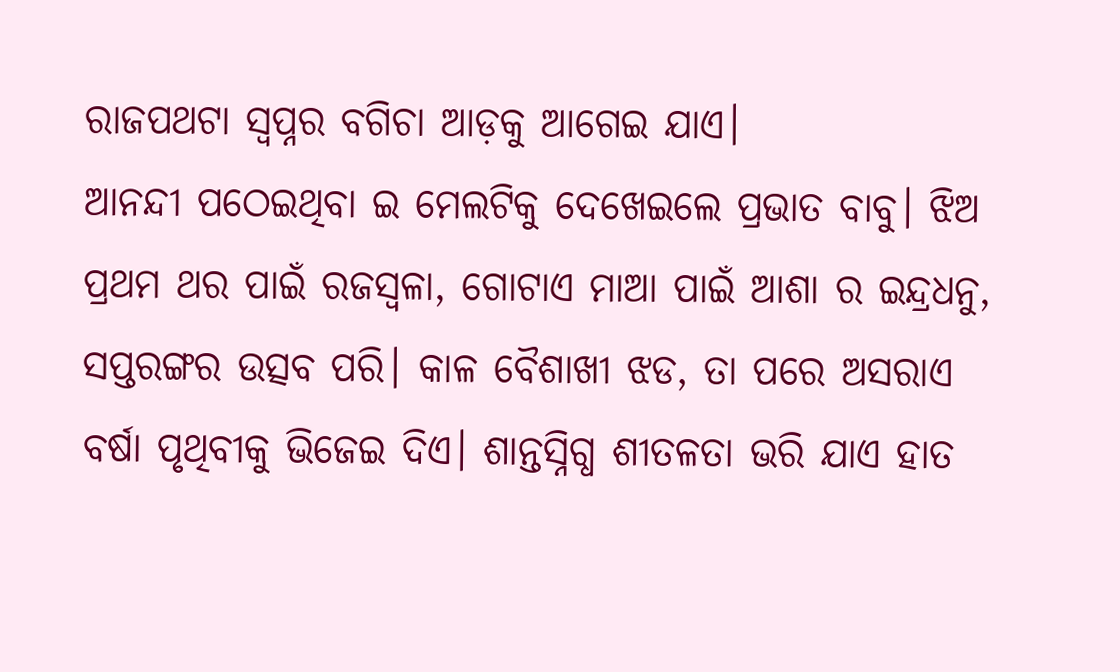ରାଜପଥଟା ସ୍ବପ୍ନର ବଗିଚା ଆଡ଼କୁ ଆଗେଇ ଯାଏ।
ଆନନ୍ଦୀ ପଠେଇଥିବା ଇ ମେଲଟିକୁ ଦେଖେଇଲେ ପ୍ରଭାତ ବାବୁ। ଝିଅ ପ୍ରଥମ ଥର ପାଇଁ ରଜସ୍ୱଳା, ଗୋଟାଏ ମାଆ ପାଇଁ ଆଶା ର ଇନ୍ଦ୍ରଧନୁ, ସପ୍ତରଙ୍ଗର ଉତ୍ସବ ପରି। କାଳ ବୈଶାଖୀ ଝଡ, ତା ପରେ ଅସରାଏ ବର୍ଷା ପୃଥିବୀକୁ ଭିଜେଇ ଦିଏ। ଶାନ୍ତସ୍ନିଗ୍ଧ ଶୀତଳତା ଭରି ଯାଏ ହାତ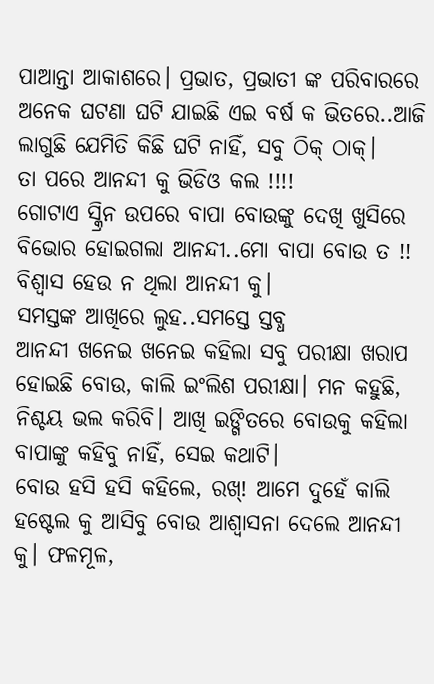ପାଆନ୍ତା ଆକାଶରେ। ପ୍ରଭାତ, ପ୍ରଭାତୀ ଙ୍କ ପରିବାରରେ ଅନେକ ଘଟଣା ଘଟି ଯାଇଛି ଏଇ ବର୍ଷ କ ଭିତରେ..ଆଜି ଲାଗୁଛି ଯେମିତି କିଛି ଘଟି ନାହିଁ, ସବୁ ଠିକ୍ ଠାକ୍।
ତା ପରେ ଆନନ୍ଦୀ କୁ ଭିଡିଓ କଲ !!!!
ଗୋଟାଏ ସ୍କ୍ରିନ ଉପରେ ବାପା ବୋଉଙ୍କୁ ଦେଖି ଖୁସିରେ ବିଭୋର ହୋଇଗଲା ଆନନ୍ଦୀ..ମୋ ବାପା ବୋଉ ତ !! ବିଶ୍ବାସ ହେଉ ନ ଥିଲା ଆନନ୍ଦୀ କୁ।
ସମସ୍ତଙ୍କ ଆଖିରେ ଲୁହ..ସମସ୍ତେ ସ୍ତବ୍ଧ
ଆନନ୍ଦୀ ଖନେଇ ଖନେଇ କହିଲା ସବୁ ପରୀକ୍ଷା ଖରାପ ହୋଇଛି ବୋଉ, କାଲି ଇଂଲିଶ ପରୀକ୍ଷା। ମନ କହୁଛି, ନିଶ୍ଚୟ ଭଲ କରିବି। ଆଖି ଇଙ୍ଗିତରେ ବୋଉକୁ କହିଲା ବାପାଙ୍କୁ କହିବୁ ନାହିଁ, ସେଇ କଥାଟି।
ବୋଉ ହସି ହସି କହିଲେ, ରଖ୍! ଆମେ ଦୁହେଁ କାଲି ହଷ୍ଟେଲ କୁ ଆସିବୁ ବୋଉ ଆଶ୍ଵାସନା ଦେଲେ ଆନନ୍ଦୀ କୁ। ଫଳମୂଳ,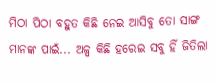ମିଠା ପିଠା ବହୁତ କିଛି ନେଇ ଆସିବୁ ତୋ ସାଙ୍ଗ ମାନଙ୍କ ପାଇଁ... ଅଳ୍ପ କିଛି ହରେଇ ସବୁ ହିଁ ଜିତିଲା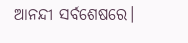ଆନନ୍ଦୀ ସର୍ବଶେଷରେ।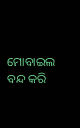ମୋବାଇଲ ବନ୍ଦ କରି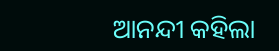ଆନନ୍ଦୀ କହିଲା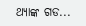ଥ୍ୟାଙ୍କ ଗଡ...